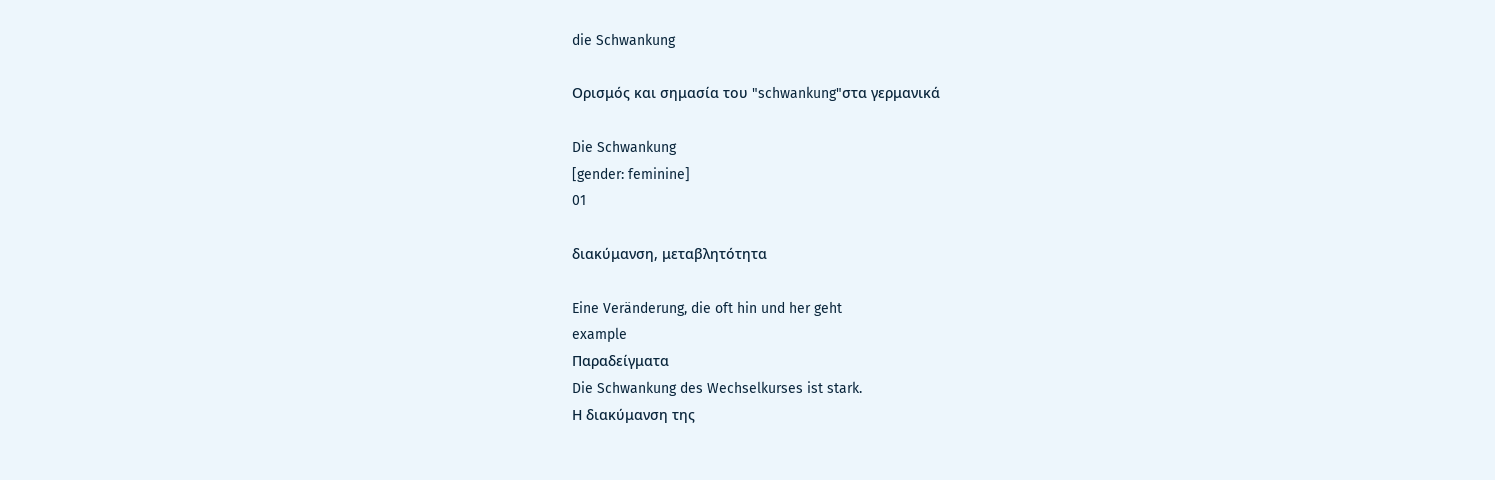die Schwankung

Ορισμός και σημασία του "schwankung"στα γερμανικά

Die Schwankung
[gender: feminine]
01

διακύμανση, μεταβλητότητα

Eine Veränderung, die oft hin und her geht
example
Παραδείγματα
Die Schwankung des Wechselkurses ist stark.
Η διακύμανση της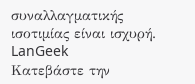συναλλαγματικής ισοτιμίας είναι ισχυρή.
LanGeek
Κατεβάστε την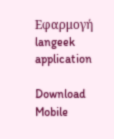Εφαρμογή
langeek application

Download Mobile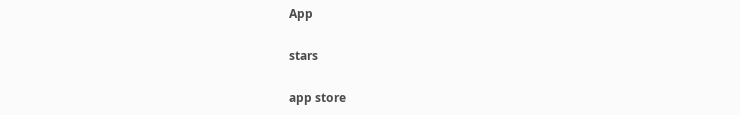App

stars

app store